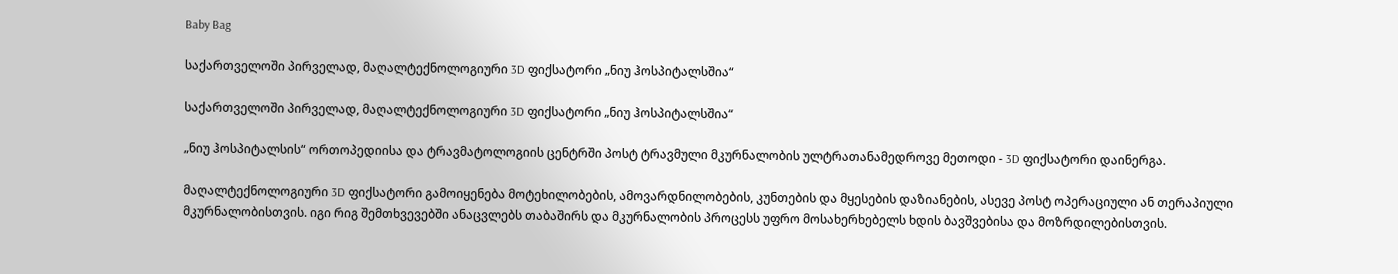Baby Bag

საქართველოში პირველად, მაღალტექნოლოგიური 3D ფიქსატორი „ნიუ ჰოსპიტალსშია“

საქართველოში პირველად, მაღალტექნოლოგიური 3D ფიქსატორი „ნიუ ჰოსპიტალსშია“

„ნიუ ჰოსპიტალსის“ ორთოპედიისა და ტრავმატოლოგიის ცენტრში პოსტ ტრავმული მკურნალობის ულტრათანამედროვე მეთოდი - 3D ფიქსატორი დაინერგა.

მაღალტექნოლოგიური 3D ფიქსატორი გამოიყენება მოტეხილობების, ამოვარდნილობების, კუნთების და მყესების დაზიანების, ასევე პოსტ ოპერაციული ან თერაპიული მკურნალობისთვის. იგი რიგ შემთხვევებში ანაცვლებს თაბაშირს და მკურნალობის პროცესს უფრო მოსახერხებელს ხდის ბავშვებისა და მოზრდილებისთვის.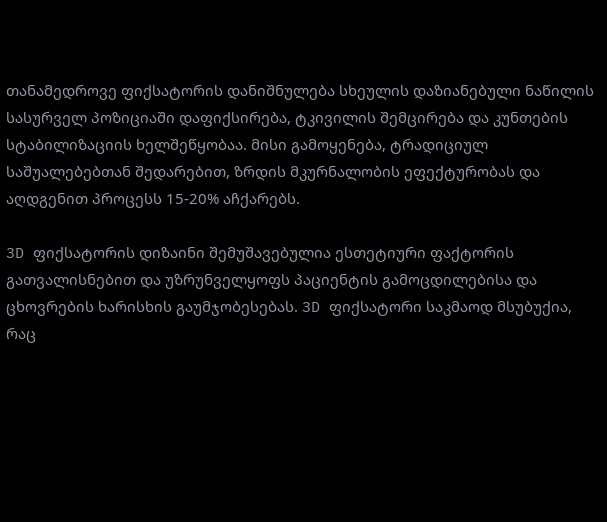თანამედროვე ფიქსატორის დანიშნულება სხეულის დაზიანებული ნაწილის სასურველ პოზიციაში დაფიქსირება, ტკივილის შემცირება და კუნთების სტაბილიზაციის ხელშეწყობაა. მისი გამოყენება, ტრადიციულ საშუალებებთან შედარებით, ზრდის მკურნალობის ეფექტურობას და აღდგენით პროცესს 15-20% აჩქარებს.

3D ფიქსატორის დიზაინი შემუშავებულია ესთეტიური ფაქტორის გათვალისნებით და უზრუნველყოფს პაციენტის გამოცდილებისა და ცხოვრების ხარისხის გაუმჯობესებას. 3D ფიქსატორი საკმაოდ მსუბუქია, რაც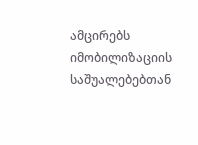ამცირებს იმობილიზაციის საშუალებებთან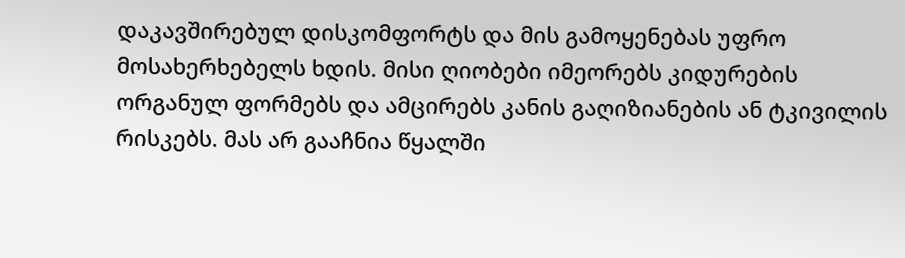დაკავშირებულ დისკომფორტს და მის გამოყენებას უფრო მოსახერხებელს ხდის. მისი ღიობები იმეორებს კიდურების ორგანულ ფორმებს და ამცირებს კანის გაღიზიანების ან ტკივილის რისკებს. მას არ გააჩნია წყალში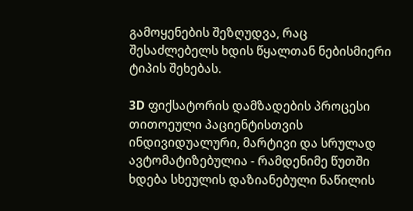გამოყენების შეზღუდვა, რაც შესაძლებელს ხდის წყალთან ნებისმიერი ტიპის შეხებას.

3D ფიქსატორის დამზადების პროცესი თითოეული პაციენტისთვის ინდივიდუალური, მარტივი და სრულად ავტომატიზებულია - რამდენიმე წუთში ხდება სხეულის დაზიანებული ნაწილის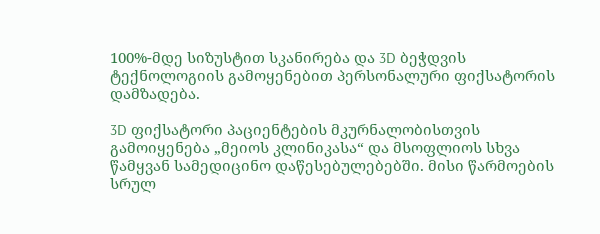100%-მდე სიზუსტით სკანირება და 3D ბეჭდვის ტექნოლოგიის გამოყენებით პერსონალური ფიქსატორის დამზადება.

3D ფიქსატორი პაციენტების მკურნალობისთვის გამოიყენება „მეიოს კლინიკასა“ და მსოფლიოს სხვა წამყვან სამედიცინო დაწესებულებებში. მისი წარმოების სრულ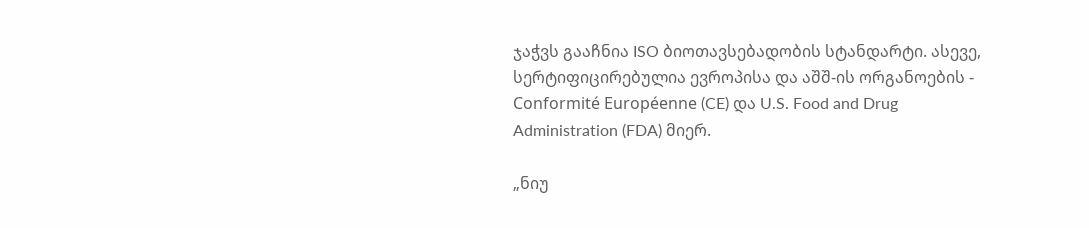ჯაჭვს გააჩნია ISO ბიოთავსებადობის სტანდარტი. ასევე, სერტიფიცირებულია ევროპისა და აშშ-ის ორგანოების - Conformité Européenne (CE) და U.S. Food and Drug Administration (FDA) მიერ.

„ნიუ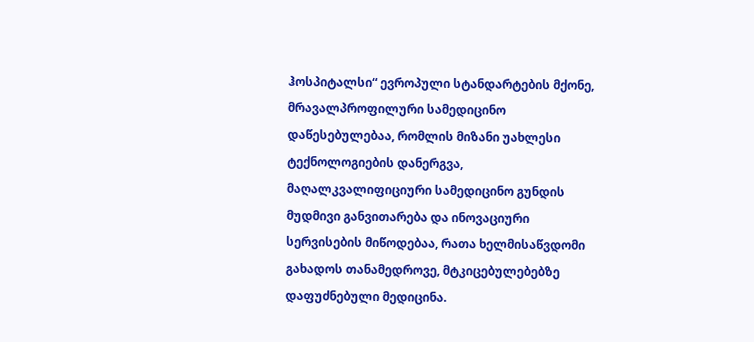ჰოსპიტალსი“ ევროპული სტანდარტების მქონე, მრავალპროფილური სამედიცინო დაწესებულებაა, რომლის მიზანი უახლესი ტექნოლოგიების დანერგვა, მაღალკვალიფიციური სამედიცინო გუნდის მუდმივი განვითარება და ინოვაციური სერვისების მიწოდებაა, რათა ხელმისაწვდომი გახადოს თანამედროვე, მტკიცებულებებზე დაფუძნებული მედიცინა.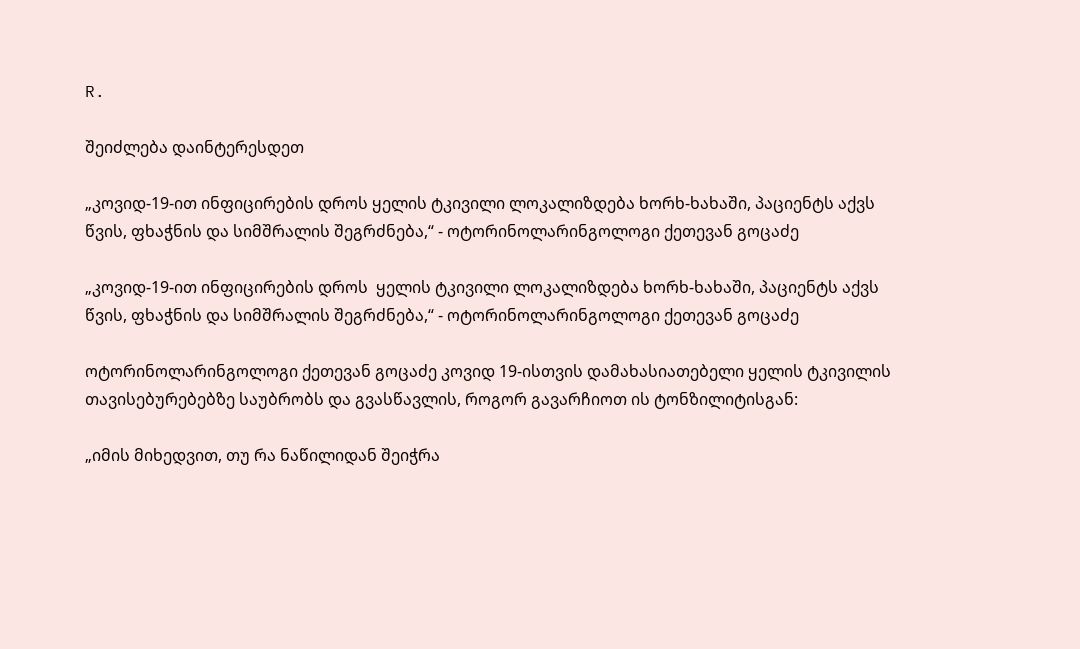R.

შეიძლება დაინტერესდეთ

„კოვიდ-19-ით ინფიცირების დროს ყელის ტკივილი ლოკალიზდება ხორხ-ხახაში, პაციენტს აქვს წვის, ფხაჭნის და სიმშრალის შეგრძნება,“ - ოტორინოლარინგოლოგი ქეთევან გოცაძე

„კოვიდ-19-ით ინფიცირების დროს  ყელის ტკივილი ლოკალიზდება ხორხ-ხახაში, პაციენტს აქვს წვის, ფხაჭნის და სიმშრალის შეგრძნება,“ - ოტორინოლარინგოლოგი ქეთევან გოცაძე

ოტორინოლარინგოლოგი ქეთევან გოცაძე კოვიდ 19-ისთვის დამახასიათებელი ყელის ტკივილის თავისებურებებზე საუბრობს და გვასწავლის, როგორ გავარჩიოთ ის ტონზილიტისგან:

„იმის მიხედვით, თუ რა ნაწილიდან შეიჭრა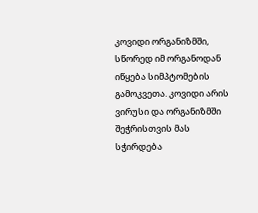კოვიდი ორგანიზმში, სწორედ იმ ორგანოდან იწყება სიმპტომების გამოკვეთა. კოვიდი არის ვირუსი და ორგანიზმში შეჭრისთვის მას სჭირდება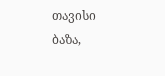თავისი ბაზა,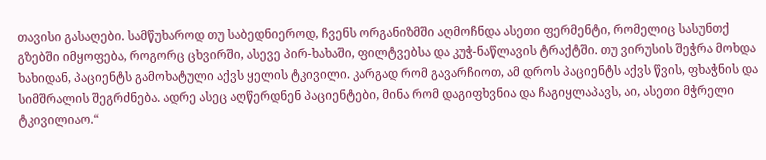თავისი გასაღები. სამწუხაროდ თუ საბედნიეროდ, ჩვენს ორგანიზმში აღმოჩნდა ასეთი ფერმენტი, რომელიც სასუნთქ გზებში იმყოფება, როგორც ცხვირში, ასევე პირ-ხახაში, ფილტვებსა და კუჭ-ნაწლავის ტრაქტში. თუ ვირუსის შეჭრა მოხდა ხახიდან, პაციენტს გამოხატული აქვს ყელის ტკივილი. კარგად რომ გავარჩიოთ, ამ დროს პაციენტს აქვს წვის, ფხაჭნის და სიმშრალის შეგრძნება. ადრე ასეც აღწერდნენ პაციენტები, მინა რომ დაგიფხვნია და ჩაგიყლაპავს, აი, ასეთი მჭრელი ტკივილიაო.“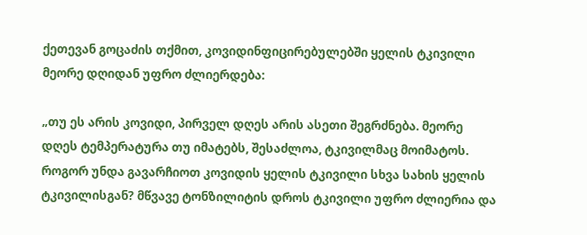ქეთევან გოცაძის თქმით, კოვიდინფიცირებულებში ყელის ტკივილი მეორე დღიდან უფრო ძლიერდება:

„თუ ეს არის კოვიდი, პირველ დღეს არის ასეთი შეგრძნება. მეორე დღეს ტემპერატურა თუ იმატებს, შესაძლოა, ტკივილმაც მოიმატოს. როგორ უნდა გავარჩიოთ კოვიდის ყელის ტკივილი სხვა სახის ყელის ტკივილისგან? მწვავე ტონზილიტის დროს ტკივილი უფრო ძლიერია და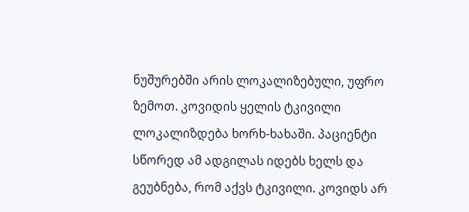ნუშურებში არის ლოკალიზებული, უფრო ზემოთ. კოვიდის ყელის ტკივილი ლოკალიზდება ხორხ-ხახაში. პაციენტი სწორედ ამ ადგილას იდებს ხელს და გეუბნება, რომ აქვს ტკივილი. კოვიდს არ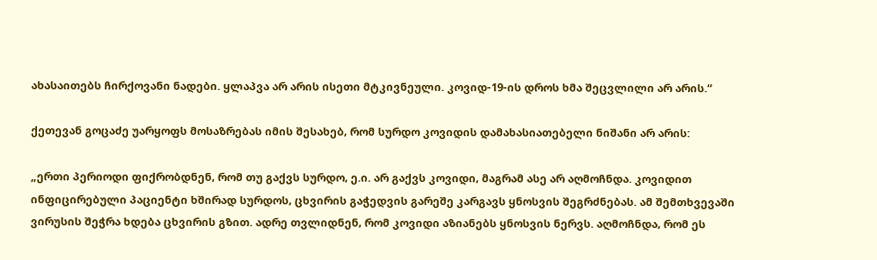ახასაითებს ჩირქოვანი ნადები. ყლაპვა არ არის ისეთი მტკივნეული. კოვიდ-19-ის დროს ხმა შეცვლილი არ არის.“

ქეთევან გოცაძე უარყოფს მოსაზრებას იმის შესახებ, რომ სურდო კოვიდის დამახასიათებელი ნიშანი არ არის:

„ერთი პერიოდი ფიქრობდნენ, რომ თუ გაქვს სურდო, ე.ი. არ გაქვს კოვიდი, მაგრამ ასე არ აღმოჩნდა. კოვიდით ინფიცირებული პაციენტი ხშირად სურდოს, ცხვირის გაჭედვის გარეშე კარგავს ყნოსვის შეგრძნებას. ამ შემთხვევაში ვირუსის შეჭრა ხდება ცხვირის გზით. ადრე თვლიდნენ, რომ კოვიდი აზიანებს ყნოსვის ნერვს. აღმოჩნდა, რომ ეს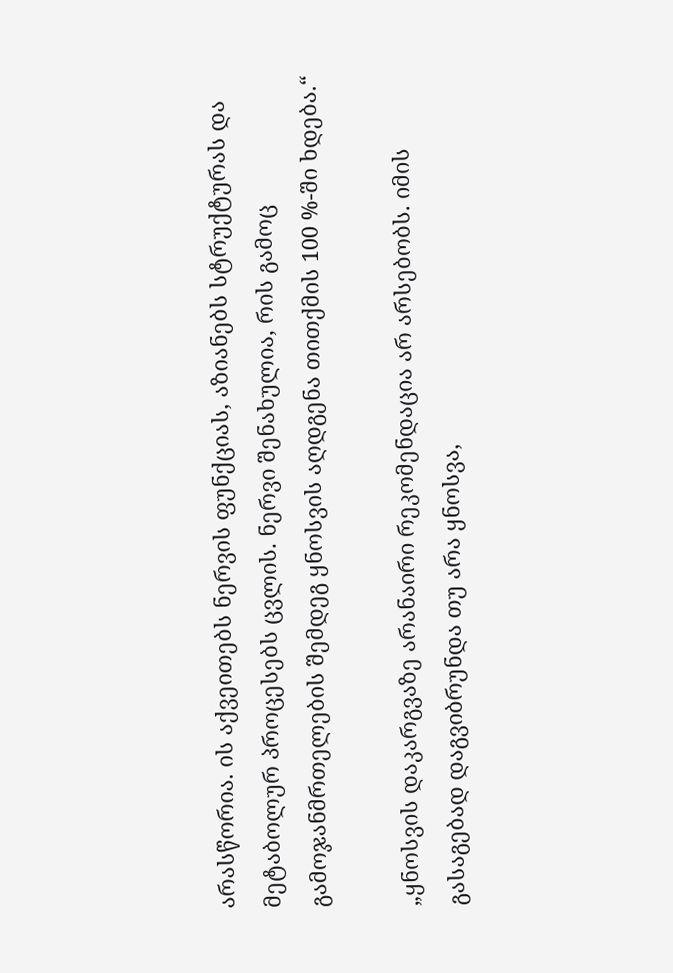არასწორია. ის აქვეითებს ნერვის ფუნქციას, აზიანებს სტრუქტურას და მეტაბოლურ პროცესებს ცვლის. ნერვი შენახულია, რის გამოც გამოჯანმრთელების შემდეგ ყნოსვის აღდგენა თითქმის 100 %-ში ხდება.“

„ყნოსვის დაკარგვაზე არანაირი რეკომენდაცია არ არსებობს. იმის გასაგებად დაგვიბრუნდა თუ არა ყნოსვა,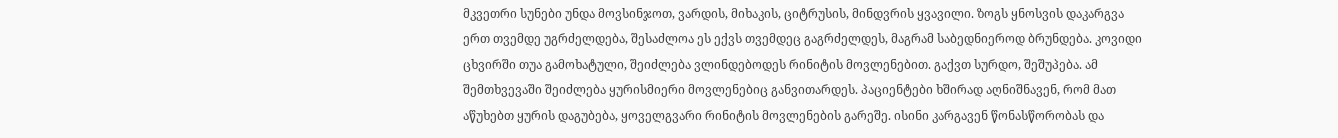მკვეთრი სუნები უნდა მოვსინჯოთ, ვარდის, მიხაკის, ციტრუსის, მინდვრის ყვავილი. ზოგს ყნოსვის დაკარგვა ერთ თვემდე უგრძელდება, შესაძლოა ეს ექვს თვემდეც გაგრძელდეს, მაგრამ საბედნიეროდ ბრუნდება. კოვიდი ცხვირში თუა გამოხატული, შეიძლება ვლინდებოდეს რინიტის მოვლენებით. გაქვთ სურდო, შეშუპება. ამ შემთხვევაში შეიძლება ყურისმიერი მოვლენებიც განვითარდეს. პაციენტები ხშირად აღნიშნავენ, რომ მათ აწუხებთ ყურის დაგუბება, ყოველგვარი რინიტის მოვლენების გარეშე. ისინი კარგავენ წონასწორობას და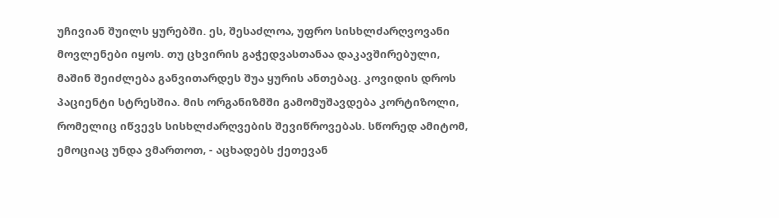უჩივიან შუილს ყურებში. ეს, შესაძლოა, უფრო სისხლძარღვოვანი მოვლენები იყოს. თუ ცხვირის გაჭედვასთანაა დაკავშირებული, მაშინ შეიძლება განვითარდეს შუა ყურის ანთებაც. კოვიდის დროს პაციენტი სტრესშია. მის ორგანიზმში გამომუშავდება კორტიზოლი, რომელიც იწვევს სისხლძარღვების შევიწროვებას. სწორედ ამიტომ, ემოციაც უნდა ვმართოთ, - აცხადებს ქეთევან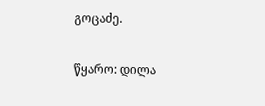გოცაძე.

წყარო: დილა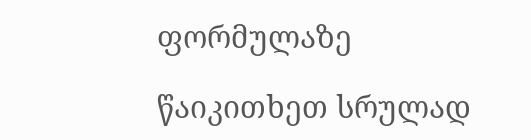ფორმულაზე

წაიკითხეთ სრულად